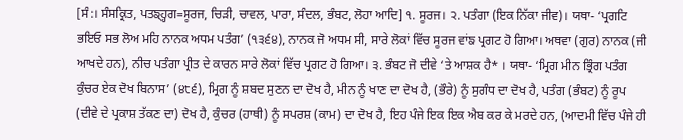[ਸੰ:। ਸੰਸਕ੍ਰਿਤ, ਪਤਙ੍ਹ੍ਹਗ=ਸੂਰਜ, ਚਿੜੀ, ਚਾਵਲ, ਪਾਰਾ, ਸੰਦਲ, ਭੰਬਟ, ਲੋਹਾ ਆਦਿ] ੧. ਸੂਰਜ। ੨. ਪਤੰਗਾ (ਇਕ ਨਿੱਕਾ ਜੀਵ)। ਯਥਾ- ‘ਪ੍ਰਗਟਿ ਭਇਓ ਸਭ ਲੋਅ ਮਹਿ ਨਾਨਕ ਅਧਮ ਪਤੰਗ’ (੧੩੬੪), ਨਾਨਕ ਜੋ ਅਧਮ ਸੀ, ਸਾਰੇ ਲੋਕਾਂ ਵਿੱਚ ਸੂਰਜ ਵਾਂਙ ਪ੍ਰਗਟ ਹੋ ਗਿਆ। ਅਥਵਾ (ਗੁਰ) ਨਾਨਕ (ਜੀ ਆਖਦੇ ਹਨ), ਨੀਚ ਪਤੰਗਾ ਪ੍ਰੀਤ ਦੇ ਕਾਰਨ ਸਾਰੇ ਲੋਕਾਂ ਵਿੱਚ ਪ੍ਰਗਟ ਹੋ ਗਿਆ। ੩. ਭੰਬਟ ਜੋ ਦੀਵੇ ‘ਤੇ ਆਸ਼ਕ ਹੈ* । ਯਥਾ- ‘ਮ੍ਰਿਗ ਮੀਨ ਭ੍ਰਿੰਗ ਪਤੰਗ ਕੁੰਚਰ ਏਕ ਦੋਖ ਬਿਨਾਸ’ (੪੮੬), ਮ੍ਰਿਗ ਨੂੰ ਸ਼ਬਦ ਸੁਣਨ ਦਾ ਦੋਖ ਹੈ, ਮੀਨ ਨੂੰ ਖਾਣ ਦਾ ਦੋਖ ਹੈ, (ਭੌਰੇ) ਨੂੰ ਸੁਗੰਧ ਦਾ ਦੋਖ ਹੈ, ਪਤੰਗ (ਭੰਬਟ) ਨੂੰ ਰੂਪ (ਦੀਵੇ ਦੇ ਪ੍ਰਕਾਸ਼ ਤੱਕਣ ਦਾ) ਦੋਖ ਹੈ, ਕੁੰਚਰ (ਹਾਥੀ) ਨੂੰ ਸਪਰਸ਼ (ਕਾਮ) ਦਾ ਦੋਖ ਹੈ, ਇਹ ਪੰਜੇ ਇਕ ਇਕ ਐਬ ਕਰ ਕੇ ਮਰਦੇ ਹਨ, (ਆਦਮੀ ਵਿੱਚ ਪੰਜੇ ਹੀ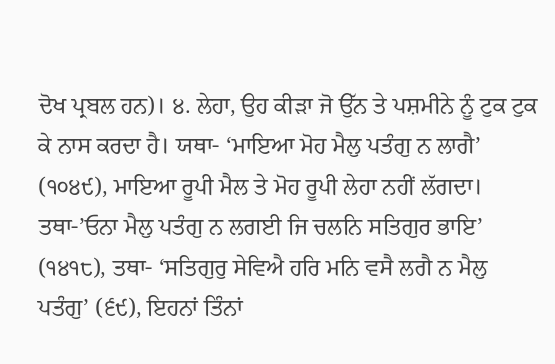ਦੋਖ ਪ੍ਰਬਲ ਹਨ)। ੪. ਲੇਹਾ, ਉਹ ਕੀੜਾ ਜੋ ਉੱਨ ਤੇ ਪਸ਼ਮੀਨੇ ਨੂੰ ਟੁਕ ਟੁਕ ਕੇ ਨਾਸ ਕਰਦਾ ਹੈ। ਯਥਾ- ‘ਮਾਇਆ ਮੋਹ ਮੈਲੁ ਪਤੰਗੁ ਨ ਲਾਗੈ’ (੧੦੪੯), ਮਾਇਆ ਰੂਪੀ ਮੈਲ ਤੇ ਮੋਹ ਰੂਪੀ ਲੇਹਾ ਨਹੀਂ ਲੱਗਦਾ। ਤਥਾ-’ਓਨਾ ਮੈਲੁ ਪਤੰਗੁ ਨ ਲਗਈ ਜਿ ਚਲਨਿ ਸਤਿਗੁਰ ਭਾਇ’ (੧੪੧੮), ਤਥਾ- ‘ਸਤਿਗੁਰੁ ਸੇਵਿਐ ਹਰਿ ਮਨਿ ਵਸੈ ਲਗੈ ਨ ਮੈਲੁ ਪਤੰਗੁ’ (੬੯), ਇਹਨਾਂ ਤਿੰਨਾਂ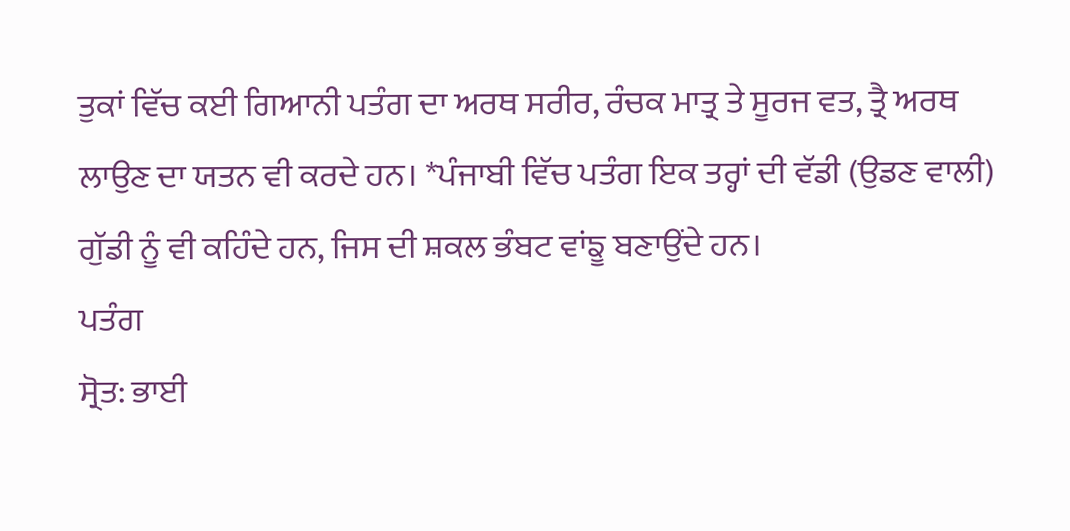ਤੁਕਾਂ ਵਿੱਚ ਕਈ ਗਿਆਨੀ ਪਤੰਗ ਦਾ ਅਰਥ ਸਰੀਰ, ਰੰਚਕ ਮਾਤ੍ਰ ਤੇ ਸੂਰਜ ਵਤ, ਤ੍ਰੈ ਅਰਥ ਲਾਉਣ ਦਾ ਯਤਨ ਵੀ ਕਰਦੇ ਹਨ। *ਪੰਜਾਬੀ ਵਿੱਚ ਪਤੰਗ ਇਕ ਤਰ੍ਹਾਂ ਦੀ ਵੱਡੀ (ਉਡਣ ਵਾਲੀ) ਗੁੱਡੀ ਨੂੰ ਵੀ ਕਹਿੰਦੇ ਹਨ, ਜਿਸ ਦੀ ਸ਼ਕਲ ਭੰਬਟ ਵਾਂਙੂ ਬਣਾਉਂਦੇ ਹਨ।
ਪਤੰਗ
ਸ੍ਰੋਤ: ਭਾਈ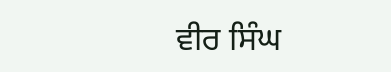ਵੀਰ ਸਿੰਘ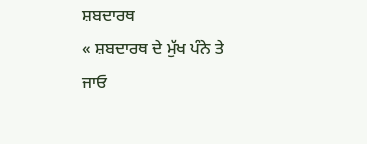ਸ਼ਬਦਾਰਥ
« ਸ਼ਬਦਾਰਥ ਦੇ ਮੁੱਖ ਪੰਨੇ ਤੇ ਜਾਓ